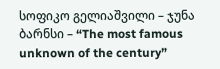სოფიკო გელიაშვილი – ჯუნა ბარნსი – “The most famous unknown of the century”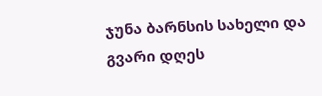ჯუნა ბარნსის სახელი და გვარი დღეს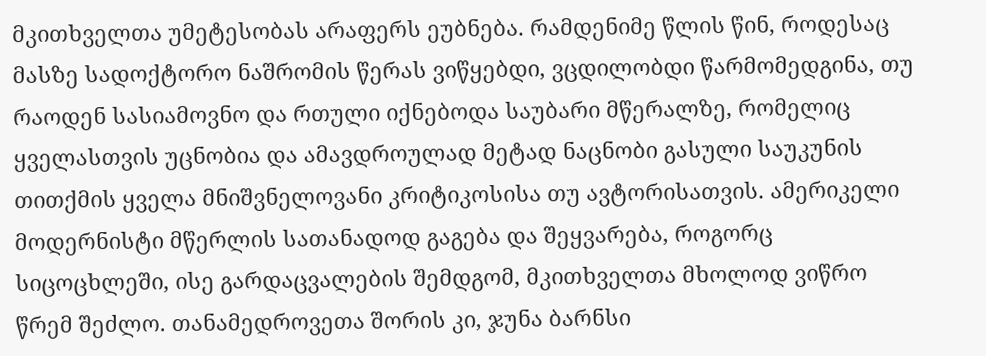მკითხველთა უმეტესობას არაფერს ეუბნება. რამდენიმე წლის წინ, როდესაც მასზე სადოქტორო ნაშრომის წერას ვიწყებდი, ვცდილობდი წარმომედგინა, თუ რაოდენ სასიამოვნო და რთული იქნებოდა საუბარი მწერალზე, რომელიც ყველასთვის უცნობია და ამავდროულად მეტად ნაცნობი გასული საუკუნის თითქმის ყველა მნიშვნელოვანი კრიტიკოსისა თუ ავტორისათვის. ამერიკელი მოდერნისტი მწერლის სათანადოდ გაგება და შეყვარება, როგორც სიცოცხლეში, ისე გარდაცვალების შემდგომ, მკითხველთა მხოლოდ ვიწრო წრემ შეძლო. თანამედროვეთა შორის კი, ჯუნა ბარნსი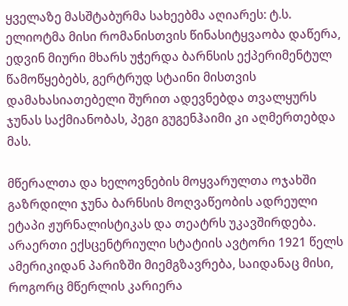ყველაზე მასშტაბურმა სახეებმა აღიარეს: ტ.ს. ელიოტმა მისი რომანისთვის წინასიტყვაობა დაწერა, ედვინ მიური მხარს უჭერდა ბარნსის ექპერიმენტულ წამოწყებებს, გერტრუდ სტაინი მისთვის დამახასიათებელი შურით ადევნებდა თვალყურს ჯუნას საქმიანობას, პეგი გუგენჰაიმი კი აღმერთებდა მას.

მწერალთა და ხელოვნების მოყვარულთა ოჯახში გაზრდილი ჯუნა ბარნსის მოღვაწეობის ადრეული ეტაპი ჟურნალისტიკას და თეატრს უკავშირდება. არაერთი ექსცენტრიული სტატიის ავტორი 1921 წელს ამერიკიდან პარიზში მიემგზავრება, საიდანაც მისი, როგორც მწერლის კარიერა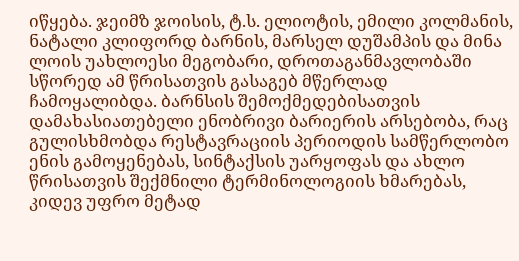იწყება. ჯეიმზ ჯოისის, ტ.ს. ელიოტის, ემილი კოლმანის, ნატალი კლიფორდ ბარნის, მარსელ დუშამპის და მინა ლოის უახლოესი მეგობარი, დროთაგანმავლობაში სწორედ ამ წრისათვის გასაგებ მწერლად ჩამოყალიბდა. ბარნსის შემოქმედებისათვის დამახასიათებელი ენობრივი ბარიერის არსებობა, რაც გულისხმობდა რესტავრაციის პერიოდის სამწერლობო ენის გამოყენებას, სინტაქსის უარყოფას და ახლო წრისათვის შექმნილი ტერმინოლოგიის ხმარებას, კიდევ უფრო მეტად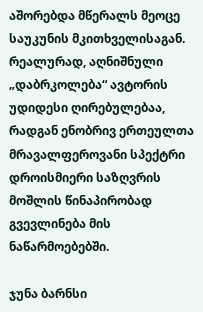აშორებდა მწერალს მეოცე საუკუნის მკითხველისაგან. რეალურად, აღნიშნული „დაბრკოლება“ ავტორის უდიდესი ღირებულებაა, რადგან ენობრივ ერთეულთა მრავალფეროვანი სპექტრი დროისმიერი საზღვრის მოშლის წინაპირობად გვევლინება მის ნაწარმოებებში.

ჯუნა ბარნსი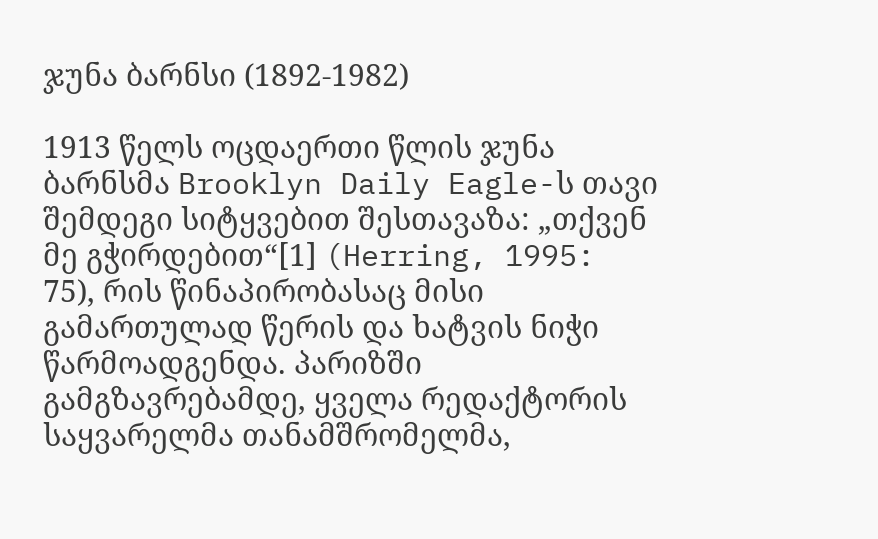ჯუნა ბარნსი (1892-1982)

1913 წელს ოცდაერთი წლის ჯუნა ბარნსმა Brooklyn Daily Eagle-ს თავი შემდეგი სიტყვებით შესთავაზა: „თქვენ მე გჭირდებით“[1] (Herring, 1995: 75), რის წინაპირობასაც მისი გამართულად წერის და ხატვის ნიჭი წარმოადგენდა. პარიზში გამგზავრებამდე, ყველა რედაქტორის საყვარელმა თანამშრომელმა,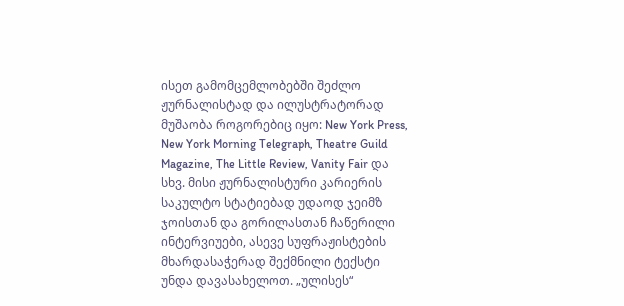ისეთ გამომცემლობებში შეძლო ჟურნალისტად და ილუსტრატორად მუშაობა როგორებიც იყო: New York Press, New York Morning Telegraph, Theatre Guild Magazine, The Little Review, Vanity Fair და სხვ. მისი ჟურნალისტური კარიერის საკულტო სტატიებად უდაოდ ჯეიმზ ჯოისთან და გორილასთან ჩაწერილი ინტერვიუები, ასევე სუფრაჟისტების მხარდასაჭერად შექმნილი ტექსტი უნდა დავასახელოთ. „ულისეს“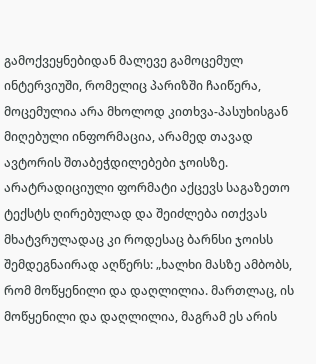გამოქვეყნებიდან მალევე გამოცემულ ინტერვიუში, რომელიც პარიზში ჩაიწერა, მოცემულია არა მხოლოდ კითხვა-პასუხისგან მიღებული ინფორმაცია, არამედ თავად ავტორის შთაბეჭდილებები ჯოისზე. არატრადიციული ფორმატი აქცევს საგაზეთო ტექსტს ღირებულად და შეიძლება ითქვას მხატვრულადაც კი როდესაც ბარნსი ჯოისს შემდეგნაირად აღწერს: „ხალხი მასზე ამბობს, რომ მოწყენილი და დაღლილია. მართლაც, ის მოწყენილი და დაღლილია, მაგრამ ეს არის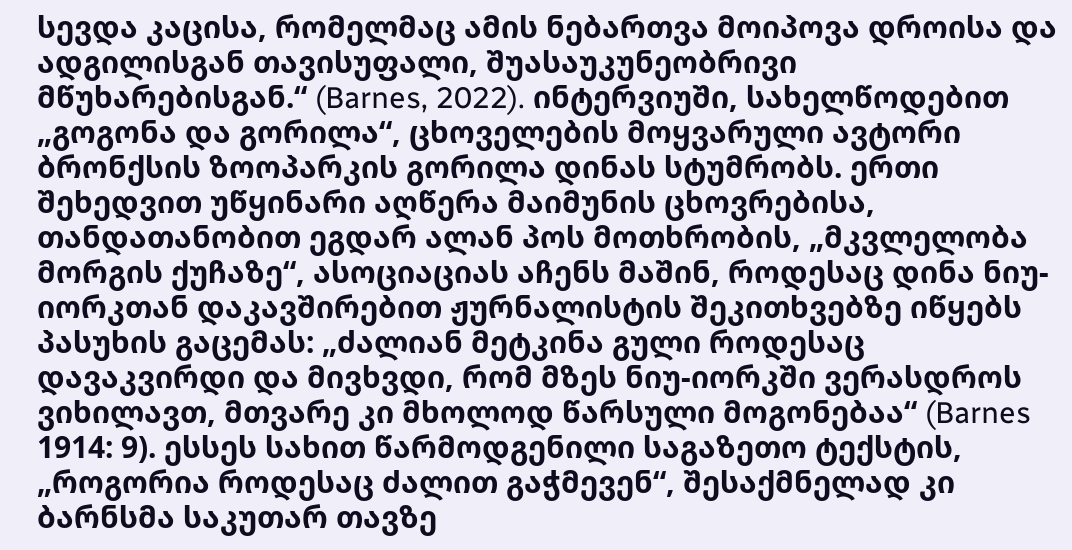სევდა კაცისა, რომელმაც ამის ნებართვა მოიპოვა დროისა და ადგილისგან თავისუფალი, შუასაუკუნეობრივი მწუხარებისგან.“ (Barnes, 2022). ინტერვიუში, სახელწოდებით „გოგონა და გორილა“, ცხოველების მოყვარული ავტორი ბრონქსის ზოოპარკის გორილა დინას სტუმრობს. ერთი შეხედვით უწყინარი აღწერა მაიმუნის ცხოვრებისა, თანდათანობით ეგდარ ალან პოს მოთხრობის, „მკვლელობა მორგის ქუჩაზე“, ასოციაციას აჩენს მაშინ, როდესაც დინა ნიუ-იორკთან დაკავშირებით ჟურნალისტის შეკითხვებზე იწყებს პასუხის გაცემას: „ძალიან მეტკინა გული როდესაც დავაკვირდი და მივხვდი, რომ მზეს ნიუ-იორკში ვერასდროს ვიხილავთ, მთვარე კი მხოლოდ წარსული მოგონებაა“ (Barnes 1914: 9). ესსეს სახით წარმოდგენილი საგაზეთო ტექსტის, „როგორია როდესაც ძალით გაჭმევენ“, შესაქმნელად კი ბარნსმა საკუთარ თავზე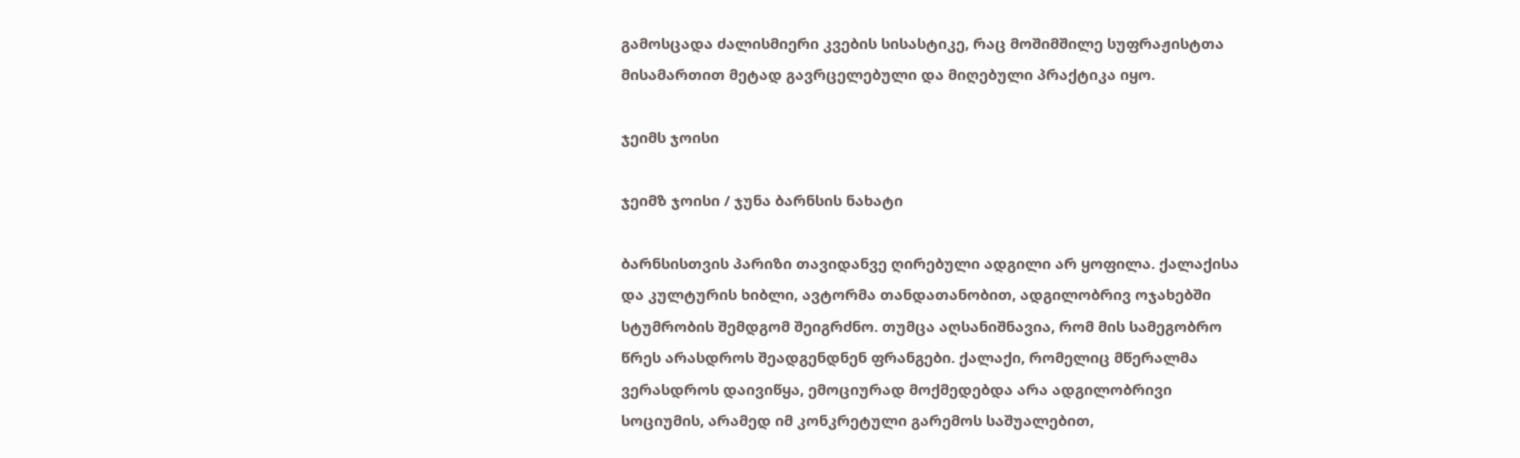გამოსცადა ძალისმიერი კვების სისასტიკე, რაც მოშიმშილე სუფრაჟისტთა მისამართით მეტად გავრცელებული და მიღებული პრაქტიკა იყო.

ჯეიმს ჯოისი

ჯეიმზ ჯოისი / ჯუნა ბარნსის ნახატი

ბარნსისთვის პარიზი თავიდანვე ღირებული ადგილი არ ყოფილა. ქალაქისა და კულტურის ხიბლი, ავტორმა თანდათანობით, ადგილობრივ ოჯახებში სტუმრობის შემდგომ შეიგრძნო. თუმცა აღსანიშნავია, რომ მის სამეგობრო წრეს არასდროს შეადგენდნენ ფრანგები. ქალაქი, რომელიც მწერალმა ვერასდროს დაივიწყა, ემოციურად მოქმედებდა არა ადგილობრივი სოციუმის, არამედ იმ კონკრეტული გარემოს საშუალებით,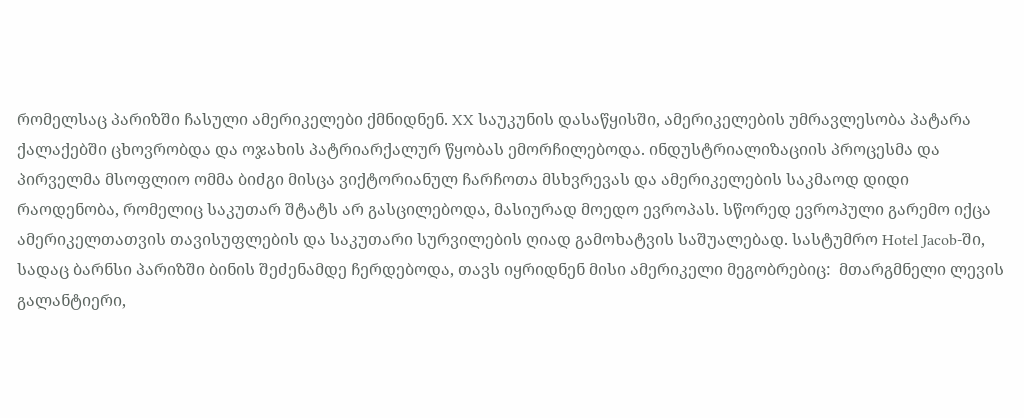რომელსაც პარიზში ჩასული ამერიკელები ქმნიდნენ. XX საუკუნის დასაწყისში, ამერიკელების უმრავლესობა პატარა ქალაქებში ცხოვრობდა და ოჯახის პატრიარქალურ წყობას ემორჩილებოდა. ინდუსტრიალიზაციის პროცესმა და პირველმა მსოფლიო ომმა ბიძგი მისცა ვიქტორიანულ ჩარჩოთა მსხვრევას და ამერიკელების საკმაოდ დიდი რაოდენობა, რომელიც საკუთარ შტატს არ გასცილებოდა, მასიურად მოედო ევროპას. სწორედ ევროპული გარემო იქცა ამერიკელთათვის თავისუფლების და საკუთარი სურვილების ღიად გამოხატვის საშუალებად. სასტუმრო Hotel Jacob-ში, სადაც ბარნსი პარიზში ბინის შეძენამდე ჩერდებოდა, თავს იყრიდნენ მისი ამერიკელი მეგობრებიც:  მთარგმნელი ლევის გალანტიერი,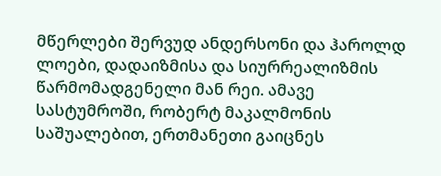მწერლები შერვუდ ანდერსონი და ჰაროლდ ლოები, დადაიზმისა და სიურრეალიზმის წარმომადგენელი მან რეი. ამავე სასტუმროში, რობერტ მაკალმონის საშუალებით, ერთმანეთი გაიცნეს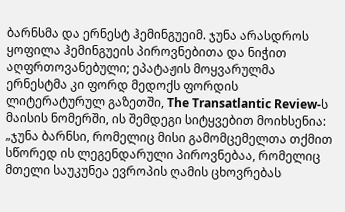ბარნსმა და ერნესტ ჰემინგუეიმ. ჯუნა არასდროს ყოფილა ჰემინგუეის პიროვნებითა და ნიჭით აღფრთოვანებული; ეპატაჟის მოყვარულმა ერნესტმა კი ფორდ მედოქს ფორდის ლიტერატურულ გაზეთში, The Transatlantic Review-ს მაისის ნომერში, ის შემდეგი სიტყვებით მოიხსენია: „ჯუნა ბარნსი, რომელიც მისი გამომცემელთა თქმით სწორედ ის ლეგენდარული პიროვნებაა, რომელიც მთელი საუკუნეა ევროპის ღამის ცხოვრებას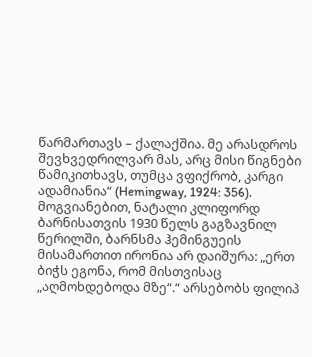წარმართავს – ქალაქშია. მე არასდროს შევხვედრილვარ მას, არც მისი წიგნები წამიკითხავს, თუმცა ვფიქრობ, კარგი ადამიანია“ (Hemingway, 1924: 356). მოგვიანებით, ნატალი კლიფორდ ბარნისათვის 1930 წელს გაგზავნილ წერილში, ბარნსმა ჰემინგუეის მისამართით ირონია არ დაიშურა: „ერთ ბიჭს ეგონა, რომ მისთვისაც „აღმოხდებოდა მზე“.“ არსებობს ფილიპ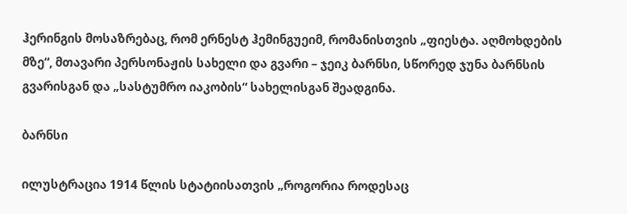ჰერინგის მოსაზრებაც, რომ ერნესტ ჰემინგუეიმ, რომანისთვის „ფიესტა. აღმოხდების მზე“, მთავარი პერსონაჟის სახელი და გვარი – ჯეიკ ბარნსი, სწორედ ჯუნა ბარნსის გვარისგან და „სასტუმრო იაკობის“ სახელისგან შეადგინა.

ბარნსი

ილუსტრაცია 1914 წლის სტატიისათვის „როგორია როდესაც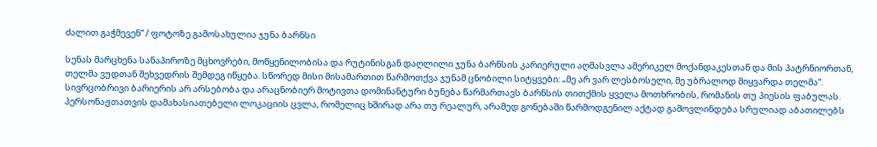ძალით გაჭმევენ“ / ფოტოზე გამოსახულია ჯუნა ბარნსი

სენას მარცხენა სანაპიროზე მცხოვრები, მოწყენილობისა და რუტინისგან დაღლილი ჯუნა ბარნსის კარიერული აღმასვლა ამერიკელ მოქანდაკესთან და მის პატრნიორთან, თელმა ვუდთან შეხვედრის შემდეგ იწყება. სწორედ მისი მისამართით წარმოთქვა ჯუნამ ცნობილი სიტყვები: „მე არ ვარ ლესბოსელი, მე უბრალოდ მიყვარდა თელმა“. სივრცობრივი ბარიერის არ არსებობა და არაცნობიერ მოტივთა დომინანტური ბუნება წარმართავს ბარნსის თითქმის ყველა მოთხრობის, რომანის თუ პიესის ფაბულას. პერსონაჟთათვის დამახასიათებელი ლოკაციის ცვლა, რომელიც ხშირად არა თუ რეალურ, არამედ გონებაში წარმოდგენილ აქტად გამოვლინდება სრულიად აბათილებს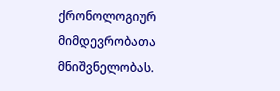ქრონოლოგიურ მიმდევრობათა მნიშვნელობას.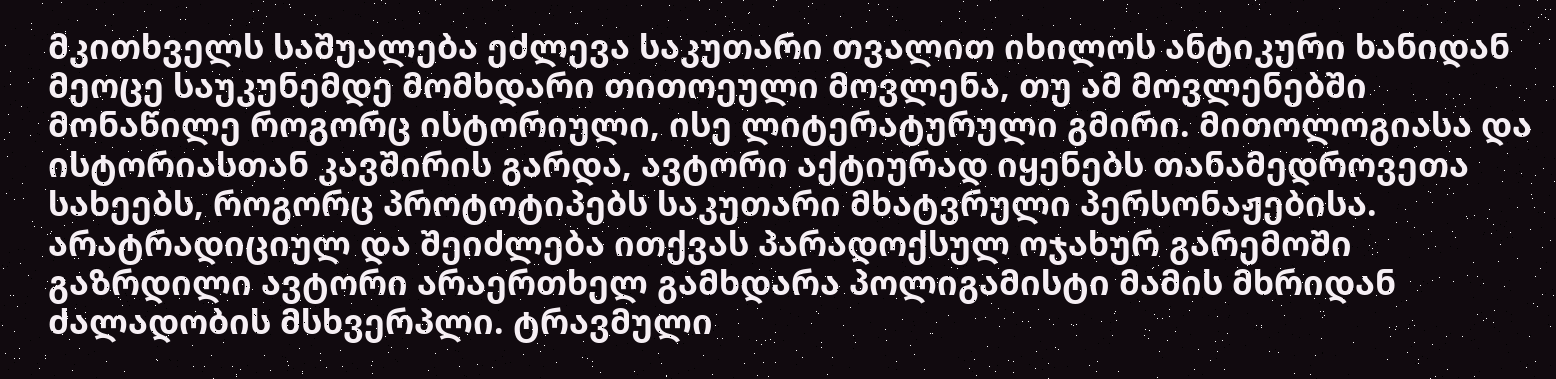მკითხველს საშუალება ეძლევა საკუთარი თვალით იხილოს ანტიკური ხანიდან მეოცე საუკუნემდე მომხდარი თითოეული მოვლენა, თუ ამ მოვლენებში მონაწილე როგორც ისტორიული, ისე ლიტერატურული გმირი. მითოლოგიასა და ისტორიასთან კავშირის გარდა, ავტორი აქტიურად იყენებს თანამედროვეთა სახეებს, როგორც პროტოტიპებს საკუთარი მხატვრული პერსონაჟებისა. არატრადიციულ და შეიძლება ითქვას პარადოქსულ ოჯახურ გარემოში გაზრდილი ავტორი არაერთხელ გამხდარა პოლიგამისტი მამის მხრიდან ძალადობის მსხვერპლი. ტრავმული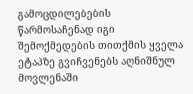გამოცდილებების წარმოსაჩენად იგი შემოქმედების თითქმის ყველა ეტაპზე გვიჩვენებს აღნიშნულ მოვლენაში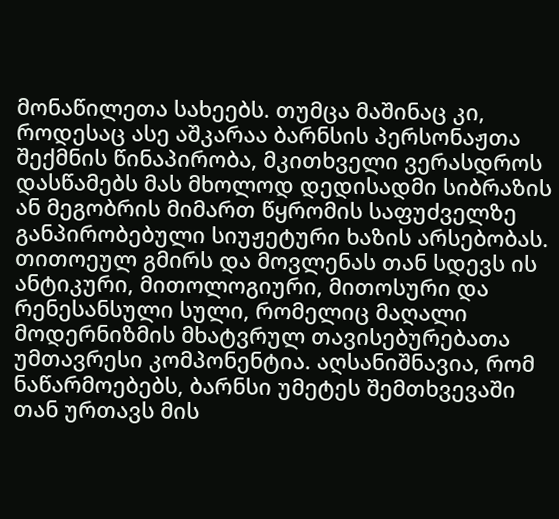მონაწილეთა სახეებს. თუმცა მაშინაც კი, როდესაც ასე აშკარაა ბარნსის პერსონაჟთა შექმნის წინაპირობა, მკითხველი ვერასდროს დასწამებს მას მხოლოდ დედისადმი სიბრაზის ან მეგობრის მიმართ წყრომის საფუძველზე განპირობებული სიუჟეტური ხაზის არსებობას. თითოეულ გმირს და მოვლენას თან სდევს ის ანტიკური, მითოლოგიური, მითოსური და რენესანსული სული, რომელიც მაღალი მოდერნიზმის მხატვრულ თავისებურებათა უმთავრესი კომპონენტია. აღსანიშნავია, რომ ნაწარმოებებს, ბარნსი უმეტეს შემთხვევაში თან ურთავს მის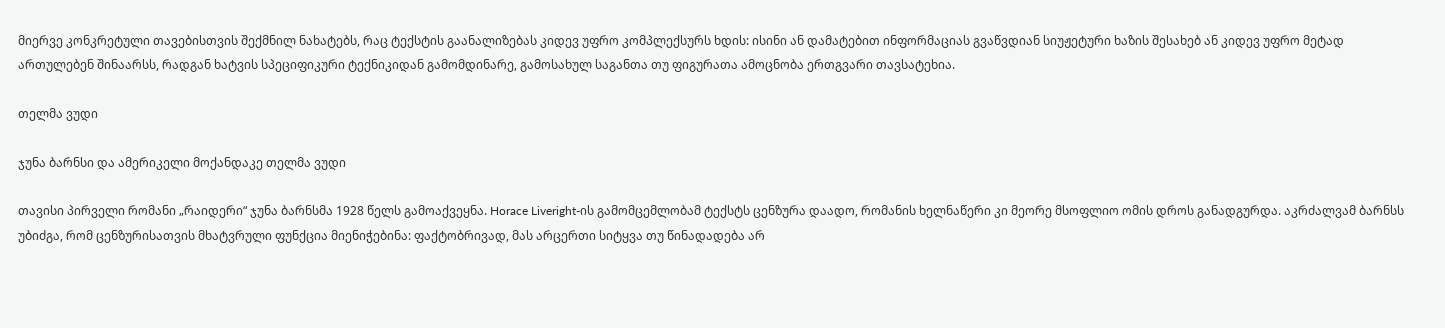მიერვე კონკრეტული თავებისთვის შექმნილ ნახატებს, რაც ტექსტის გაანალიზებას კიდევ უფრო კომპლექსურს ხდის: ისინი ან დამატებით ინფორმაციას გვაწვდიან სიუჟეტური ხაზის შესახებ ან კიდევ უფრო მეტად ართულებენ შინაარსს, რადგან ხატვის სპეციფიკური ტექნიკიდან გამომდინარე, გამოსახულ საგანთა თუ ფიგურათა ამოცნობა ერთგვარი თავსატეხია.

თელმა ვუდი

ჯუნა ბარნსი და ამერიკელი მოქანდაკე თელმა ვუდი

თავისი პირველი რომანი „რაიდერი“ ჯუნა ბარნსმა 1928 წელს გამოაქვეყნა. Horace Liveright-ის გამომცემლობამ ტექსტს ცენზურა დაადო, რომანის ხელნაწერი კი მეორე მსოფლიო ომის დროს განადგურდა. აკრძალვამ ბარნსს უბიძგა, რომ ცენზურისათვის მხატვრული ფუნქცია მიენიჭებინა: ფაქტობრივად, მას არცერთი სიტყვა თუ წინადადება არ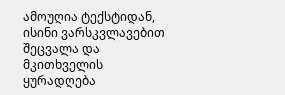ამოუღია ტექსტიდან, ისინი ვარსკვლავებით შეცვალა და მკითხველის ყურადღება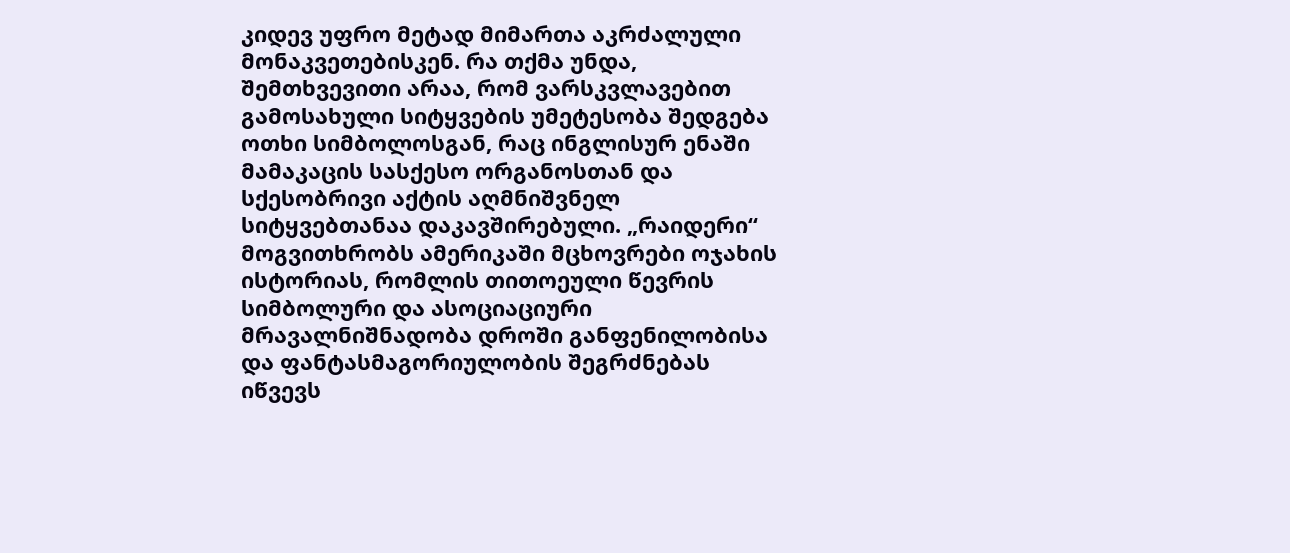კიდევ უფრო მეტად მიმართა აკრძალული მონაკვეთებისკენ. რა თქმა უნდა, შემთხვევითი არაა, რომ ვარსკვლავებით გამოსახული სიტყვების უმეტესობა შედგება ოთხი სიმბოლოსგან, რაც ინგლისურ ენაში მამაკაცის სასქესო ორგანოსთან და სქესობრივი აქტის აღმნიშვნელ სიტყვებთანაა დაკავშირებული. „რაიდერი“ მოგვითხრობს ამერიკაში მცხოვრები ოჯახის ისტორიას, რომლის თითოეული წევრის სიმბოლური და ასოციაციური მრავალნიშნადობა დროში განფენილობისა და ფანტასმაგორიულობის შეგრძნებას იწვევს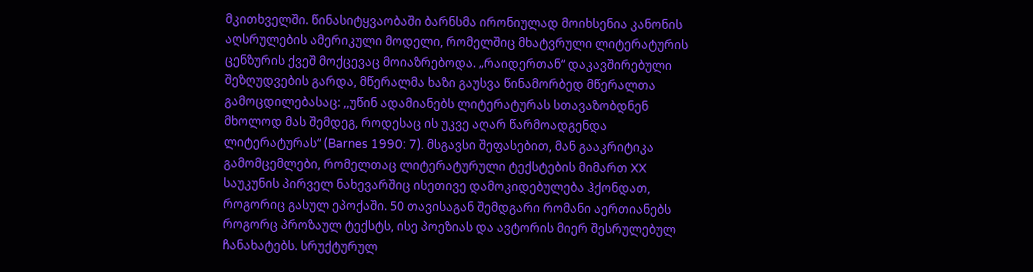მკითხველში. წინასიტყვაობაში ბარნსმა ირონიულად მოიხსენია კანონის აღსრულების ამერიკული მოდელი, რომელშიც მხატვრული ლიტერატურის ცენზურის ქვეშ მოქცევაც მოიაზრებოდა. „რაიდერთან“ დაკავშირებული შეზღუდვების გარდა, მწერალმა ხაზი გაუსვა წინამორბედ მწერალთა გამოცდილებასაც: ,,უწინ ადამიანებს ლიტერატურას სთავაზობდნენ  მხოლოდ მას შემდეგ, როდესაც ის უკვე აღარ წარმოადგენდა ლიტერატურას“ (Barnes 1990: 7). მსგავსი შეფასებით, მან გააკრიტიკა გამომცემლები, რომელთაც ლიტერატურული ტექსტების მიმართ XX საუკუნის პირველ ნახევარშიც ისეთივე დამოკიდებულება ჰქონდათ, როგორიც გასულ ეპოქაში. 50 თავისაგან შემდგარი რომანი აერთიანებს როგორც პროზაულ ტექსტს, ისე პოეზიას და ავტორის მიერ შესრულებულ ჩანახატებს. სრუქტურულ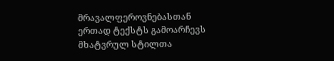მრავალფეროვნებასთან ერთად ტექსტს გამოარჩევს მხატვრულ სტილთა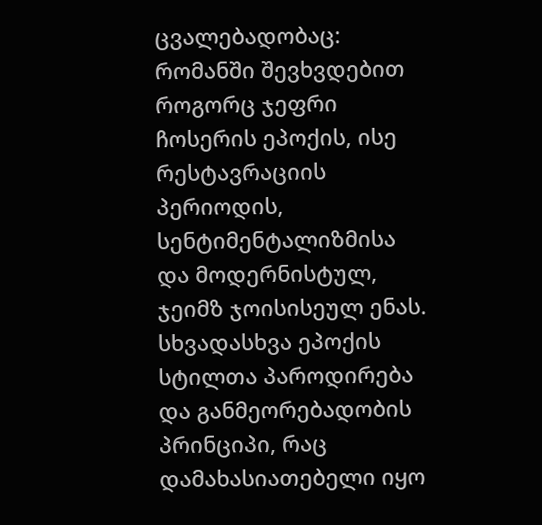ცვალებადობაც: რომანში შევხვდებით როგორც ჯეფრი ჩოსერის ეპოქის, ისე რესტავრაციის პერიოდის, სენტიმენტალიზმისა და მოდერნისტულ, ჯეიმზ ჯოისისეულ ენას. სხვადასხვა ეპოქის სტილთა პაროდირება და განმეორებადობის პრინციპი, რაც დამახასიათებელი იყო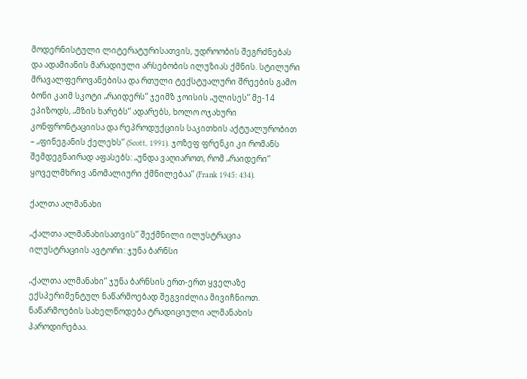მოდერნისტული ლიტერატურისათვის, უდროობის შეგრძნებას და ადამიანის მარადიული არსებობის ილუზიას ქმნის. სტილური მრავალფეროვანებისა და რთული ტექსტუალური შრეების გამო ბონი კაიმ სკოტი „რაიდერს“ ჯეიმზ ჯოისის „ულისეს“ მე-14 ეპიზოდს, „მზის ხარებს“ ადარებს, ხოლო ოჯახური კონფრონტაციისა და რეპროდუქციის საკითხის აქტუალურობით – „ფინეგანის ქელეხს“ (Scott, 1991). ჯოზეფ ფრენკი კი რომანს შემდეგნაირად აფასებს: „უნდა ვაღიაროთ, რომ „რაიდერი“ ყოველმხრივ ანომალიური ქმნილებაა“ (Frank 1945: 434).

ქალთა ალმანახი

„ქალთა ალმანახისათვის“ შექმნილი ილუსტრაცია ილუსტრაციის ავტორი: ჯუნა ბარნსი

„ქალთა ალმანახი“ ჯუნა ბარნსის ერთ-ერთ ყველაზე ექსპერიმენტულ ნაწარმოებად შეგვიძლია მივიჩნიოთ. ნაწარმოების სახელწოდება ტრადიციული ალმანახის პაროდირებაა.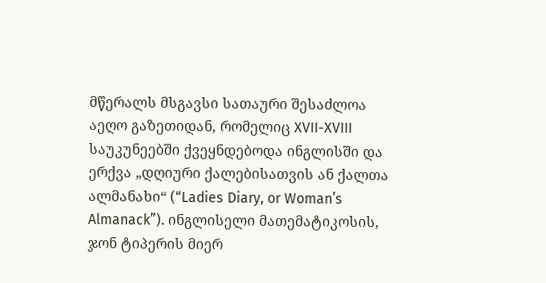მწერალს მსგავსი სათაური შესაძლოა აეღო გაზეთიდან, რომელიც XVII-XVIII საუკუნეებში ქვეყნდებოდა ინგლისში და ერქვა „დღიური ქალებისათვის ან ქალთა ალმანახი“ (“Ladies Diary, or Woman’s Almanack”). ინგლისელი მათემატიკოსის, ჯონ ტიპერის მიერ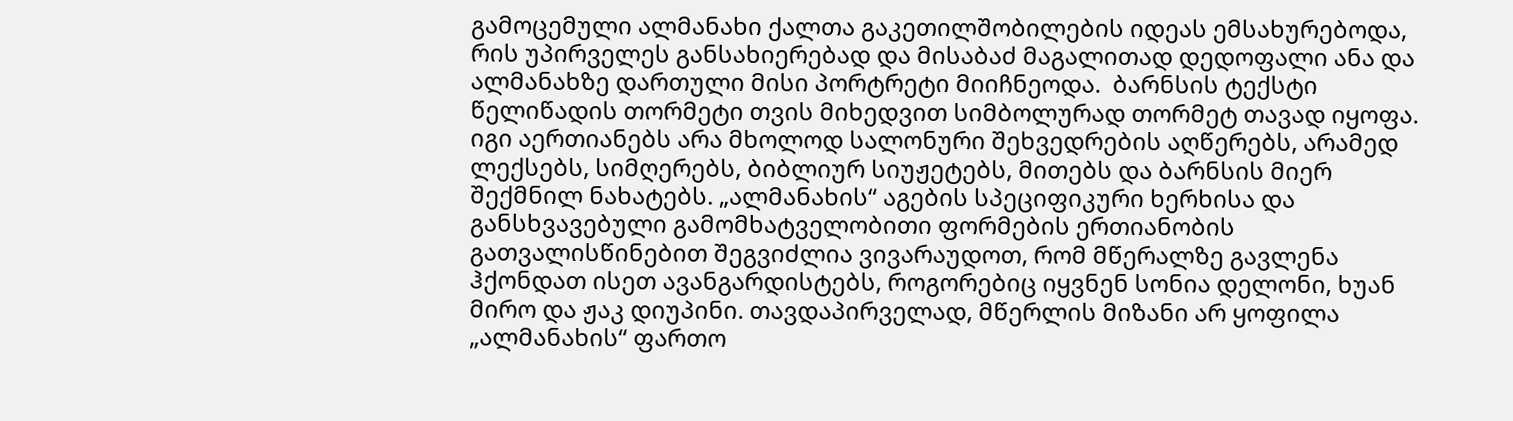გამოცემული ალმანახი ქალთა გაკეთილშობილების იდეას ემსახურებოდა, რის უპირველეს განსახიერებად და მისაბაძ მაგალითად დედოფალი ანა და ალმანახზე დართული მისი პორტრეტი მიიჩნეოდა.  ბარნსის ტექსტი წელიწადის თორმეტი თვის მიხედვით სიმბოლურად თორმეტ თავად იყოფა. იგი აერთიანებს არა მხოლოდ სალონური შეხვედრების აღწერებს, არამედ ლექსებს, სიმღერებს, ბიბლიურ სიუჟეტებს, მითებს და ბარნსის მიერ შექმნილ ნახატებს. „ალმანახის“ აგების სპეციფიკური ხერხისა და განსხვავებული გამომხატველობითი ფორმების ერთიანობის გათვალისწინებით შეგვიძლია ვივარაუდოთ, რომ მწერალზე გავლენა ჰქონდათ ისეთ ავანგარდისტებს, როგორებიც იყვნენ სონია დელონი, ხუან მირო და ჟაკ დიუპინი. თავდაპირველად, მწერლის მიზანი არ ყოფილა „ალმანახის“ ფართო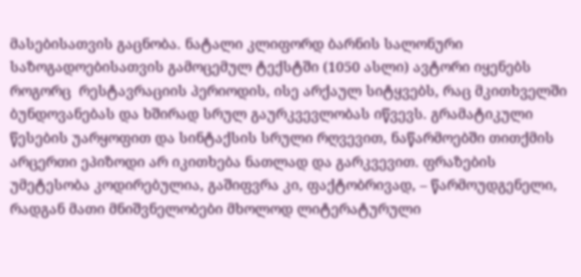მასებისათვის გაცნობა. ნატალი კლიფორდ ბარნის სალონური საზოგადოებისათვის გამოცემულ ტექსტში (1050 ასლი) ავტორი იყენებს როგორც  რესტავრაციის პერიოდის, ისე არქაულ სიტყვებს, რაც მკითხველში ბუნდოვანებას და ხშირად სრულ გაურკვევლობას იწვევს. გრამატიკული წესების უარყოფით და სინტაქსის სრული რღვევით, ნაწარმოებში თითქმის არცერთი ეპიზოდი არ იკითხება ნათლად და გარკვევით. ფრაზების უმეტესობა კოდირებულია, გაშიფვრა კი, ფაქტობრივად, – წარმოუდგენელი, რადგან მათი მნიშვნელობები მხოლოდ ლიტერატურული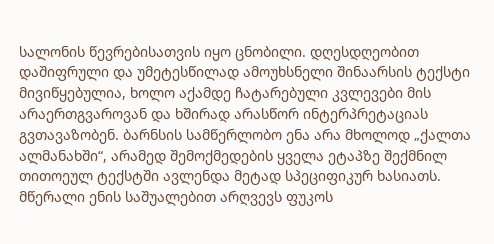სალონის წევრებისათვის იყო ცნობილი. დღესდღეობით დაშიფრული და უმეტესწილად ამოუხსნელი შინაარსის ტექსტი მივიწყებულია, ხოლო აქამდე ჩატარებული კვლევები მის არაერთგვაროვან და ხშირად არასწორ ინტერპრეტაციას გვთავაზობენ. ბარნსის სამწერლობო ენა არა მხოლოდ „ქალთა ალმანახში“, არამედ შემოქმედების ყველა ეტაპზე შექმნილ თითოეულ ტექსტში ავლენდა მეტად სპეციფიკურ ხასიათს. მწერალი ენის საშუალებით არღვევს ფუკოს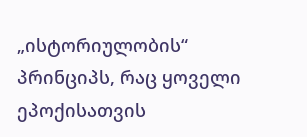„ისტორიულობის“ პრინციპს, რაც ყოველი ეპოქისათვის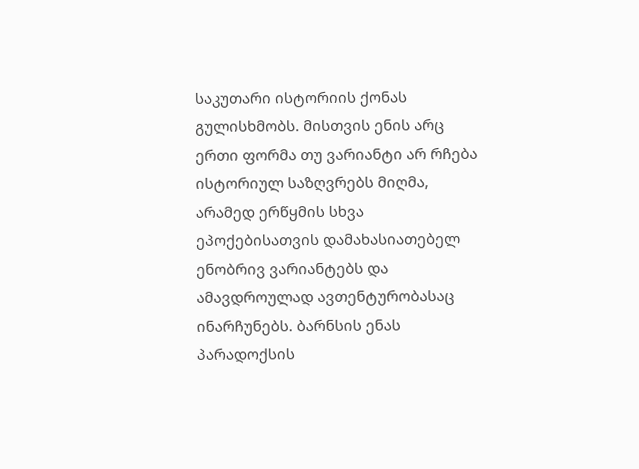საკუთარი ისტორიის ქონას გულისხმობს. მისთვის ენის არც ერთი ფორმა თუ ვარიანტი არ რჩება ისტორიულ საზღვრებს მიღმა, არამედ ერწყმის სხვა ეპოქებისათვის დამახასიათებელ ენობრივ ვარიანტებს და ამავდროულად ავთენტურობასაც ინარჩუნებს. ბარნსის ენას პარადოქსის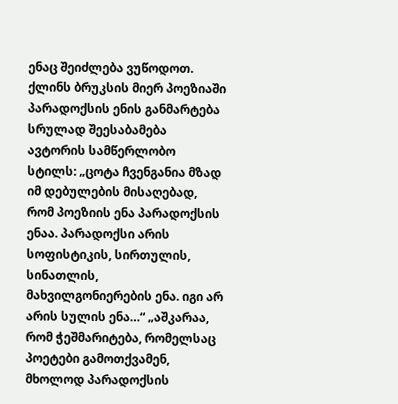ენაც შეიძლება ვუწოდოთ. ქლინს ბრუკსის მიერ პოეზიაში პარადოქსის ენის განმარტება სრულად შეესაბამება ავტორის სამწერლობო სტილს: „ცოტა ჩვენგანია მზად იმ დებულების მისაღებად, რომ პოეზიის ენა პარადოქსის ენაა. პარადოქსი არის სოფისტიკის, სირთულის, სინათლის, მახვილგონიერების ენა. იგი არ არის სულის ენა…“ „აშკარაა, რომ ჭეშმარიტება, რომელსაც პოეტები გამოთქვამენ, მხოლოდ პარადოქსის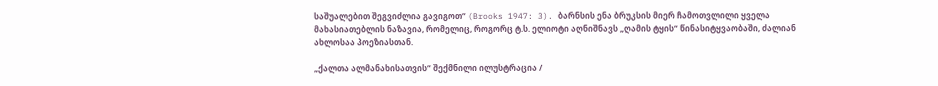საშუალებით შეგვიძლია გავიგოთ“ (Brooks 1947: 3). ბარნსის ენა ბრუკსის მიერ ჩამოთვლილი ყველა მახასიათებლის ნაზავია, რომელიც, როგორც ტ.ს. ელიოტი აღნიშნავს „ღამის ტყის“ წინასიტყვაობაში, ძალიან ახლოსაა პოეზიასთან.

„ქალთა ალმანახისათვის“ შექმნილი ილუსტრაცია /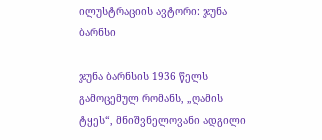ილუსტრაციის ავტორი: ჯუნა ბარნსი

ჯუნა ბარნსის 1936 წელს გამოცემულ რომანს, „ღამის ტყეს“, მნიშვნელოვანი ადგილი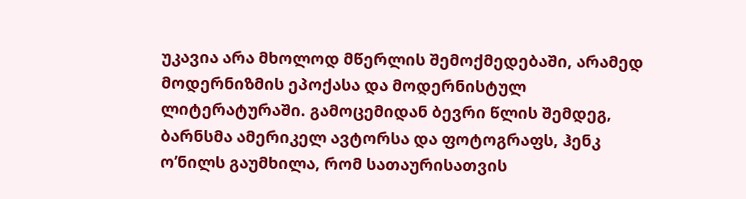უკავია არა მხოლოდ მწერლის შემოქმედებაში, არამედ მოდერნიზმის ეპოქასა და მოდერნისტულ ლიტერატურაში. გამოცემიდან ბევრი წლის შემდეგ, ბარნსმა ამერიკელ ავტორსა და ფოტოგრაფს, ჰენკ ო’ნილს გაუმხილა, რომ სათაურისათვის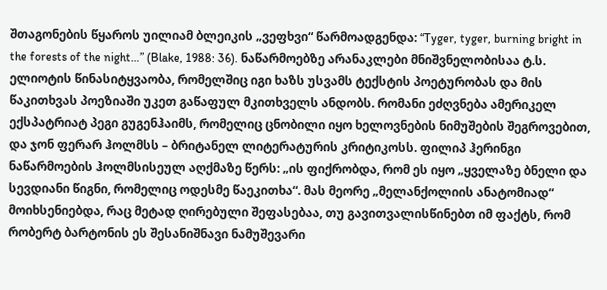შთაგონების წყაროს უილიამ ბლეიკის „ვეფხვი“ წარმოადგენდა: “Tyger, tyger, burning bright in the forests of the night…” (Blake, 1988: 36). ნაწარმოებზე არანაკლები მნიშვნელობისაა ტ.ს. ელიოტის წინასიტყვაობა, რომელშიც იგი ხაზს უსვამს ტექსტის პოეტურობას და მის წაკითხვას პოეზიაში უკეთ გაწაფულ მკითხველს ანდობს. რომანი ეძღვნება ამერიკელ ექსპატრიატ პეგი გუგენჰაიმს, რომელიც ცნობილი იყო ხელოვნების ნიმუშების შეგროვებით, და ჯონ ფერარ ჰოლმსს – ბრიტანელ ლიტერატურის კრიტიკოსს. ფილიპ ჰერინგი ნაწარმოების ჰოლმსისეულ აღქმაზე წერს: „ის ფიქრობდა, რომ ეს იყო „ყველაზე ბნელი და სევდიანი წიგნი, რომელიც ოდესმე წაეკითხა“. მას მეორე „მელანქოლიის ანატომიად“ მოიხსენიებდა, რაც მეტად ღირებული შეფასებაა, თუ გავითვალისწინებთ იმ ფაქტს, რომ რობერტ ბარტონის ეს შესანიშნავი ნამუშევარი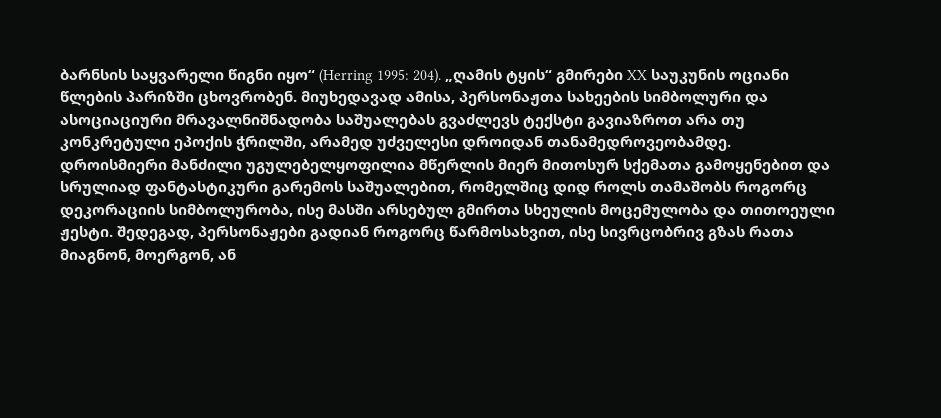ბარნსის საყვარელი წიგნი იყო“ (Herring 1995: 204). „ღამის ტყის“ გმირები XX საუკუნის ოციანი წლების პარიზში ცხოვრობენ. მიუხედავად ამისა, პერსონაჟთა სახეების სიმბოლური და ასოციაციური მრავალნიშნადობა საშუალებას გვაძლევს ტექსტი გავიაზროთ არა თუ კონკრეტული ეპოქის ჭრილში, არამედ უძველესი დროიდან თანამედროვეობამდე. დროისმიერი მანძილი უგულებელყოფილია მწერლის მიერ მითოსურ სქემათა გამოყენებით და სრულიად ფანტასტიკური გარემოს საშუალებით, რომელშიც დიდ როლს თამაშობს როგორც დეკორაციის სიმბოლურობა, ისე მასში არსებულ გმირთა სხეულის მოცემულობა და თითოეული ჟესტი. შედეგად, პერსონაჟები გადიან როგორც წარმოსახვით, ისე სივრცობრივ გზას რათა მიაგნონ, მოერგონ, ან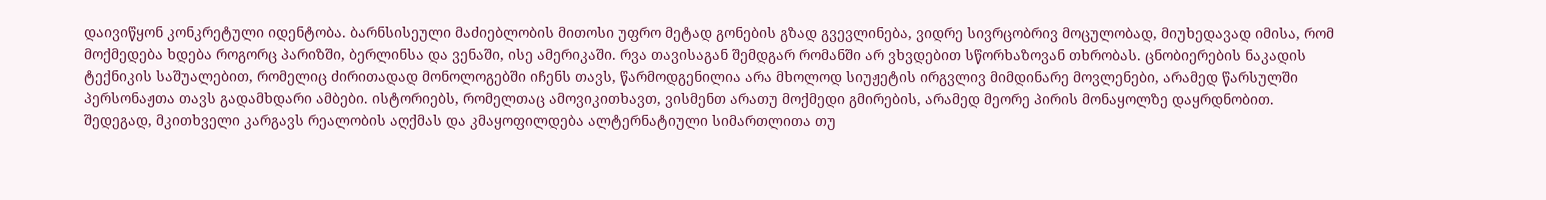დაივიწყონ კონკრეტული იდენტობა. ბარნსისეული მაძიებლობის მითოსი უფრო მეტად გონების გზად გვევლინება, ვიდრე სივრცობრივ მოცულობად, მიუხედავად იმისა, რომ მოქმედება ხდება როგორც პარიზში, ბერლინსა და ვენაში, ისე ამერიკაში. რვა თავისაგან შემდგარ რომანში არ ვხვდებით სწორხაზოვან თხრობას. ცნობიერების ნაკადის ტექნიკის საშუალებით, რომელიც ძირითადად მონოლოგებში იჩენს თავს, წარმოდგენილია არა მხოლოდ სიუჟეტის ირგვლივ მიმდინარე მოვლენები, არამედ წარსულში პერსონაჟთა თავს გადამხდარი ამბები. ისტორიებს, რომელთაც ამოვიკითხავთ, ვისმენთ არათუ მოქმედი გმირების, არამედ მეორე პირის მონაყოლზე დაყრდნობით. შედეგად, მკითხველი კარგავს რეალობის აღქმას და კმაყოფილდება ალტერნატიული სიმართლითა თუ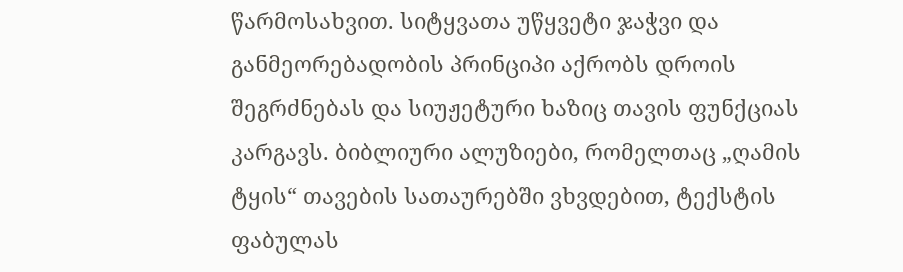წარმოსახვით. სიტყვათა უწყვეტი ჯაჭვი და განმეორებადობის პრინციპი აქრობს დროის შეგრძნებას და სიუჟეტური ხაზიც თავის ფუნქციას კარგავს. ბიბლიური ალუზიები, რომელთაც „ღამის ტყის“ თავების სათაურებში ვხვდებით, ტექსტის ფაბულას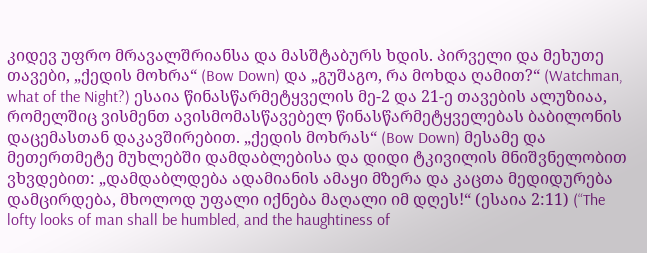კიდევ უფრო მრავალშრიანსა და მასშტაბურს ხდის. პირველი და მეხუთე თავები, „ქედის მოხრა“ (Bow Down) და „გუშაგო, რა მოხდა ღამით?“ (Watchman, what of the Night?) ესაია წინასწარმეტყველის მე-2 და 21-ე თავების ალუზიაა, რომელშიც ვისმენთ ავისმომასწავებელ წინასწარმეტყველებას ბაბილონის დაცემასთან დაკავშირებით. „ქედის მოხრას“ (Bow Down) მესამე და მეთერთმეტე მუხლებში დამდაბლებისა და დიდი ტკივილის მნიშვნელობით ვხვდებით: „დამდაბლდება ადამიანის ამაყი მზერა და კაცთა მედიდურება დამცირდება, მხოლოდ უფალი იქნება მაღალი იმ დღეს!“ (ესაია 2:11) (“The lofty looks of man shall be humbled, and the haughtiness of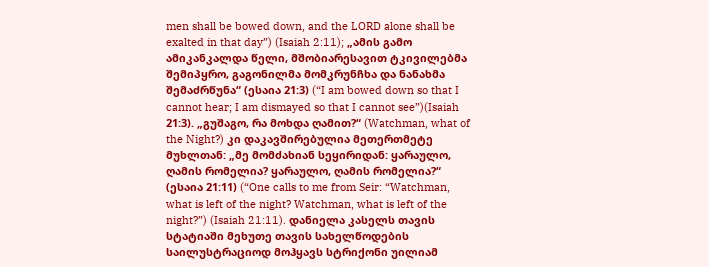men shall be bowed down, and the LORD alone shall be exalted in that day”) (Isaiah 2:11); „ამის გამო ამიკანკალდა წელი, მშობიარესავით ტკივილებმა შემიპყრო, გაგონილმა მომკრუნჩხა და ნანახმა შემაძრწუნა“ (ესაია 21:3) (“I am bowed down so that I cannot hear; I am dismayed so that I cannot see”)(Isaiah 21:3). „გუშაგო, რა მოხდა ღამით?“ (Watchman, what of the Night?) კი დაკავშირებულია მეთერთმეტე მუხლთან: „მე მომძახიან სეყირიდან: ყარაულო, ღამის რომელია? ყარაულო, ღამის რომელია?“ (ესაია 21:11) (“One calls to me from Seir: “Watchman, what is left of the night? Watchman, what is left of the night?”) (Isaiah 21:11). დანიელა კასელს თავის სტატიაში მეხუთე თავის სახელწოდების საილუსტრაციოდ მოჰყავს სტრიქონი უილიამ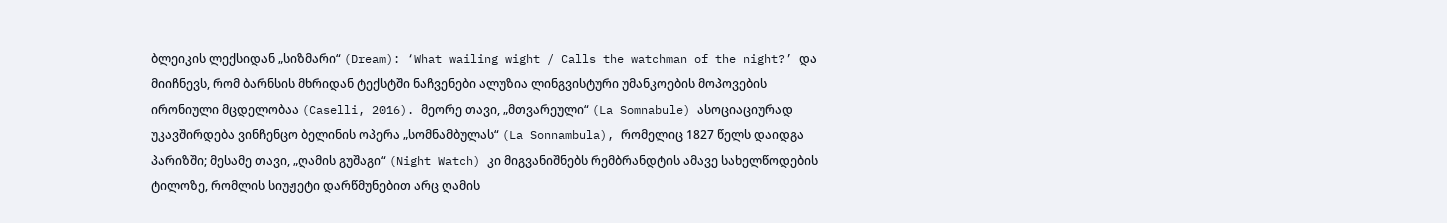ბლეიკის ლექსიდან „სიზმარი“ (Dream): ‘What wailing wight / Calls the watchman of the night?’ და მიიჩნევს, რომ ბარნსის მხრიდან ტექსტში ნაჩვენები ალუზია ლინგვისტური უმანკოების მოპოვების ირონიული მცდელობაა (Caselli, 2016). მეორე თავი, „მთვარეული“ (La Somnabule) ასოციაციურად უკავშირდება ვინჩენცო ბელინის ოპერა „სომნამბულას“ (La Sonnambula), რომელიც 1827 წელს დაიდგა პარიზში; მესამე თავი, „ღამის გუშაგი“ (Night Watch) კი მიგვანიშნებს რემბრანდტის ამავე სახელწოდების ტილოზე, რომლის სიუჟეტი დარწმუნებით არც ღამის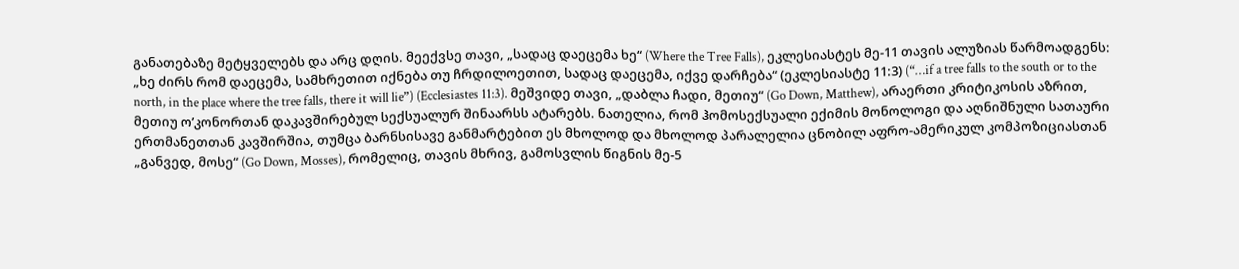განათებაზე მეტყველებს და არც დღის. მეექვსე თავი, „სადაც დაეცემა ხე“ (Where the Tree Falls), ეკლესიასტეს მე-11 თავის ალუზიას წარმოადგენს: „ხე ძირს რომ დაეცემა, სამხრეთით იქნება თუ ჩრდილოეთით, სადაც დაეცემა, იქვე დარჩება“ (ეკლესიასტე 11:3) (“…if a tree falls to the south or to the north, in the place where the tree falls, there it will lie”) (Ecclesiastes 11:3). მეშვიდე თავი, „დაბლა ჩადი, მეთიუ“ (Go Down, Matthew), არაერთი კრიტიკოსის აზრით, მეთიუ ო’კონორთან დაკავშირებულ სექსუალურ შინაარსს ატარებს. ნათელია, რომ ჰომოსექსუალი ექიმის მონოლოგი და აღნიშნული სათაური ერთმანეთთან კავშირშია, თუმცა ბარნსისავე განმარტებით ეს მხოლოდ და მხოლოდ პარალელია ცნობილ აფრო-ამერიკულ კომპოზიციასთან „განვედ, მოსე“ (Go Down, Mosses), რომელიც, თავის მხრივ, გამოსვლის წიგნის მე-5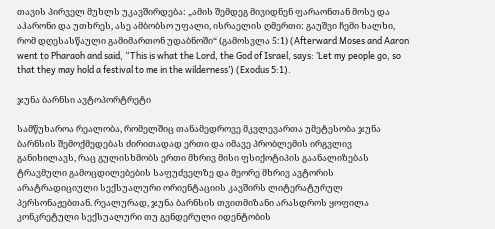თავის პირველ მუხლს უკავშირდება: „ამის შემდეგ მივიდნენ ფარაონთან მოსე და აჰარონი და უთხრეს, ასე ამბობსო უფალი, ისრაელის ღმერთი: გაუშვი ჩემი ხალხი, რომ დღესასწაული გამიმართონ უდაბნოში“ (გამოსვლა 5:1) (Afterward Moses and Aaron went to Pharaoh and said, “This is what the Lord, the God of Israel, says: ‘Let my people go, so that they may hold a festival to me in the wilderness’) (Exodus 5:1).

ჯუნა ბარნსი ავტოპორტრეტი

სამწუხაროა რეალობა, რომელშიც თანამედროვე მკვლევართა უმეტესობა ჯუნა ბარნსის შემოქმედებას ძირითადად ერთი და იმავე პრობლემის ირგვლივ განიხილავს, რაც გულისხმობს ერთი მხრივ მისი ფსიქოტიპის გაანალიზებას ტრავმული გამოცდილებების საფუძველზე და მეორე მხრივ ავტორის არატრადიციული სექსუალური ორიენტაციის კავშირს ლიტერატურულ პერსონაჟებთან. რეალურად, ჯუნა ბარნსის თვითმიზანი არასდროს ყოფილა კონკრეტული სექსუალური თუ გენდერული იდენტობის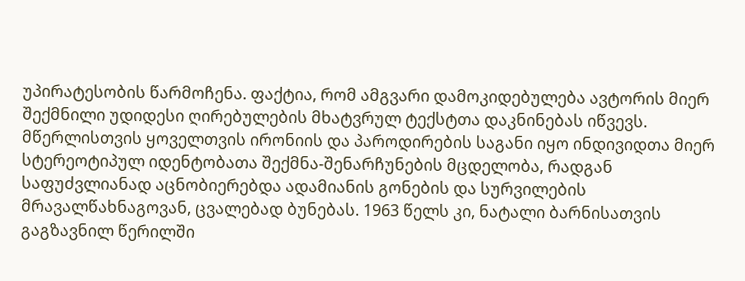უპირატესობის წარმოჩენა. ფაქტია, რომ ამგვარი დამოკიდებულება ავტორის მიერ შექმნილი უდიდესი ღირებულების მხატვრულ ტექსტთა დაკნინებას იწვევს. მწერლისთვის ყოველთვის ირონიის და პაროდირების საგანი იყო ინდივიდთა მიერ სტერეოტიპულ იდენტობათა შექმნა-შენარჩუნების მცდელობა, რადგან საფუძვლიანად აცნობიერებდა ადამიანის გონების და სურვილების მრავალწახნაგოვან, ცვალებად ბუნებას. 1963 წელს კი, ნატალი ბარნისათვის გაგზავნილ წერილში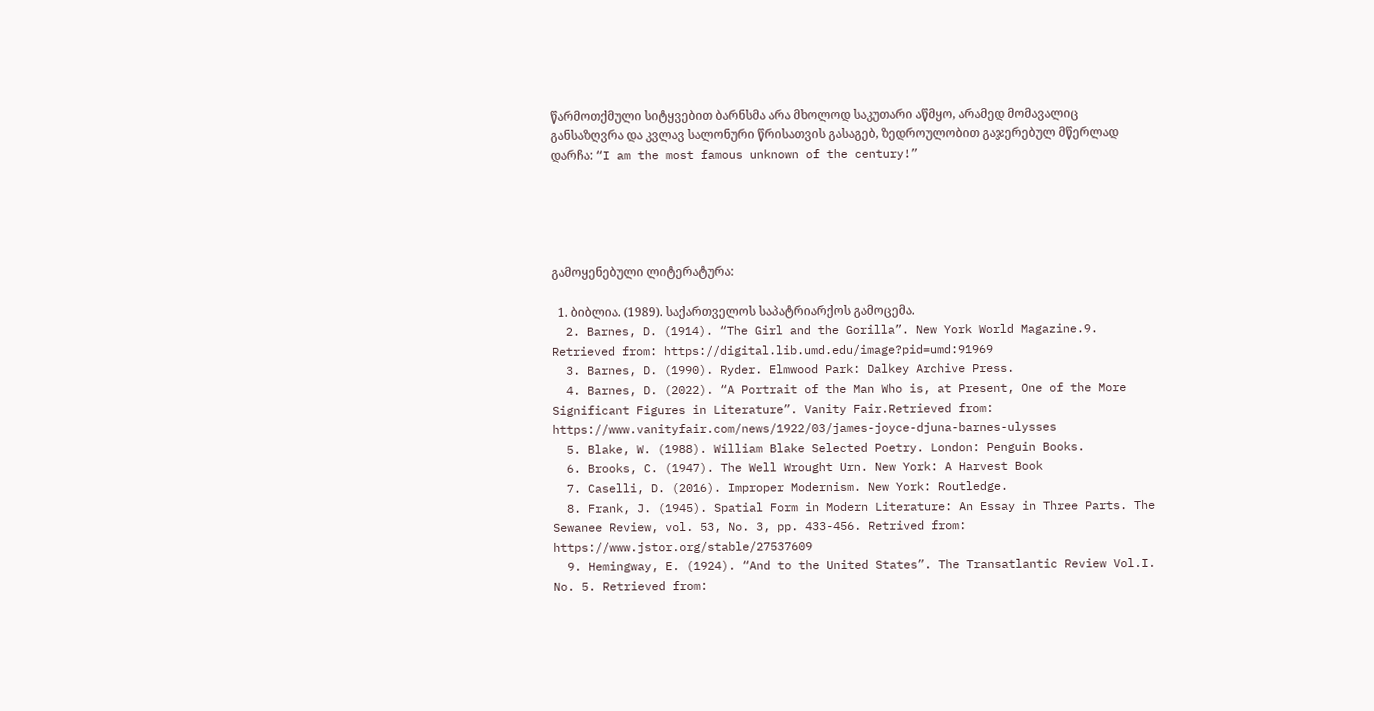წარმოთქმული სიტყვებით ბარნსმა არა მხოლოდ საკუთარი აწმყო, არამედ მომავალიც განსაზღვრა და კვლავ სალონური წრისათვის გასაგებ, ზედროულობით გაჯერებულ მწერლად დარჩა: “I am the most famous unknown of the century!”





გამოყენებული ლიტერატურა:

  1. ბიბლია. (1989). საქართველოს საპატრიარქოს გამოცემა.
  2. Barnes, D. (1914). “The Girl and the Gorilla”. New York World Magazine.9. Retrieved from: https://digital.lib.umd.edu/image?pid=umd:91969
  3. Barnes, D. (1990). Ryder. Elmwood Park: Dalkey Archive Press.
  4. Barnes, D. (2022). “A Portrait of the Man Who is, at Present, One of the More Significant Figures in Literature”. Vanity Fair.Retrieved from: https://www.vanityfair.com/news/1922/03/james-joyce-djuna-barnes-ulysses
  5. Blake, W. (1988). William Blake Selected Poetry. London: Penguin Books.
  6. Brooks, C. (1947). The Well Wrought Urn. New York: A Harvest Book
  7. Caselli, D. (2016). Improper Modernism. New York: Routledge.
  8. Frank, J. (1945). Spatial Form in Modern Literature: An Essay in Three Parts. The Sewanee Review, vol. 53, No. 3, pp. 433-456. Retrived from: https://www.jstor.org/stable/27537609
  9. Hemingway, E. (1924). “And to the United States”. The Transatlantic Review Vol.I. No. 5. Retrieved from: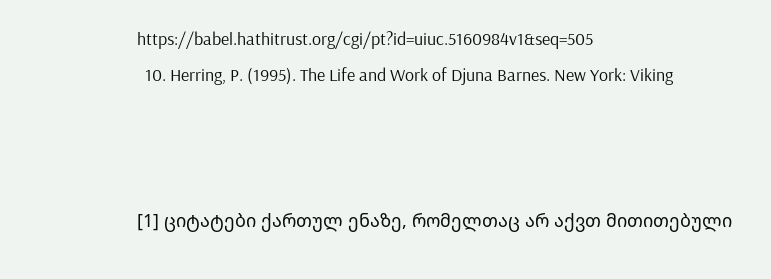https://babel.hathitrust.org/cgi/pt?id=uiuc.5160984v1&seq=505
  10. Herring, P. (1995). The Life and Work of Djuna Barnes. New York: Viking



[1] ციტატები ქართულ ენაზე, რომელთაც არ აქვთ მითითებული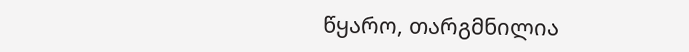წყარო, თარგმნილია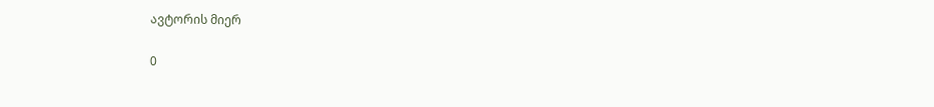ავტორის მიერ

0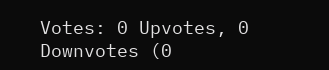Votes: 0 Upvotes, 0 Downvotes (0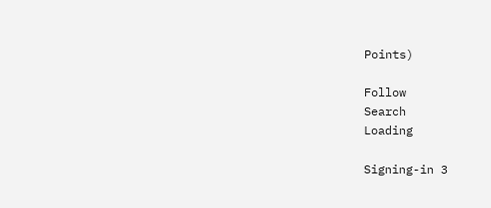Points)

Follow
Search
Loading

Signing-in 3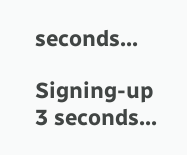seconds...

Signing-up 3 seconds...